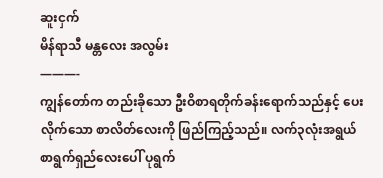ဆူးငှက်
မိန်ရာသီ မန္တလေး အလွမ်း
———-
ကျွန်တော်က တည်းခိုသော ဦးဝိစာရတိုက်ခန်းရောက်သည်နှင့် ပေးလိုက်သော စာလိတ်လေးကို ဖြည်ကြည့်သည်။ လက်၃လုံးအရွယ် စာရွက်ရှည်လေးပေါ် ပုရွက်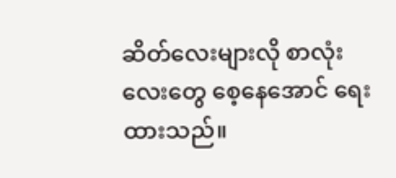ဆိတ်လေးများလို စာလုံးလေးတွေ စေ့နေအောင် ရေးထားသည်။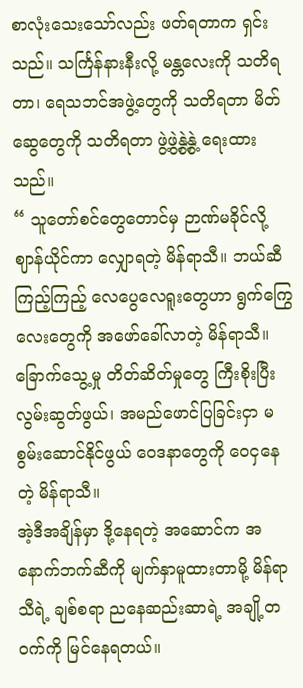စာလုံးသေးသော်လည်း ဖတ်ရတာက ရှင်းသည်။ သင်္ကြန်နားနီးလို့ မန္တလေးကို သတိရတာ၊ ရေသဘင်အဖွဲ့တွေကို သတိရတာ မိတ်ဆွေတွေကို သတိရတာ ဖွဲ့ဖွဲ့နွဲ့နွဲ့ ရေးထားသည်။
“ သူတော်စင်တွေတောင်မှ ဉာဏ်မခိုင်လို့ ဈာန်ယိုင်ကာ လျှောရတဲ့ မိန်ရာသီ။ ဘယ်ဆီကြည့်ကြည့် လေပွေလေရူးတွေဟာ ရွက်ကြွေလေးတွေကို အဖော်ခေါ်လာတဲ့ မိန်ရာသီ။ ခြောက်သွေ့မှု တိတ်ဆိတ်မှုတွေ ကြီးစိုးပြီး လွမ်းဆွတ်ဖွယ်၊ အမည်ဖောင်ပြခြင်းငှာ မစွမ်းဆောင်နိုင်ဖွယ် ဝေဒနာတွေကို ဝေငှနေတဲ့ မိန်ရာသီ။
အဲ့ဒီအချိန်မှာ ဒို့နေရတဲ့ အဆောင်က အနောက်ဘက်ဆီကို မျက်နှာမူထားတာမို့ မိန်ရာသီရဲ့ ချစ်စရာ ညနေဆည်းဆာရဲ့ အချို့တဝက်ကို မြင်နေရတယ်။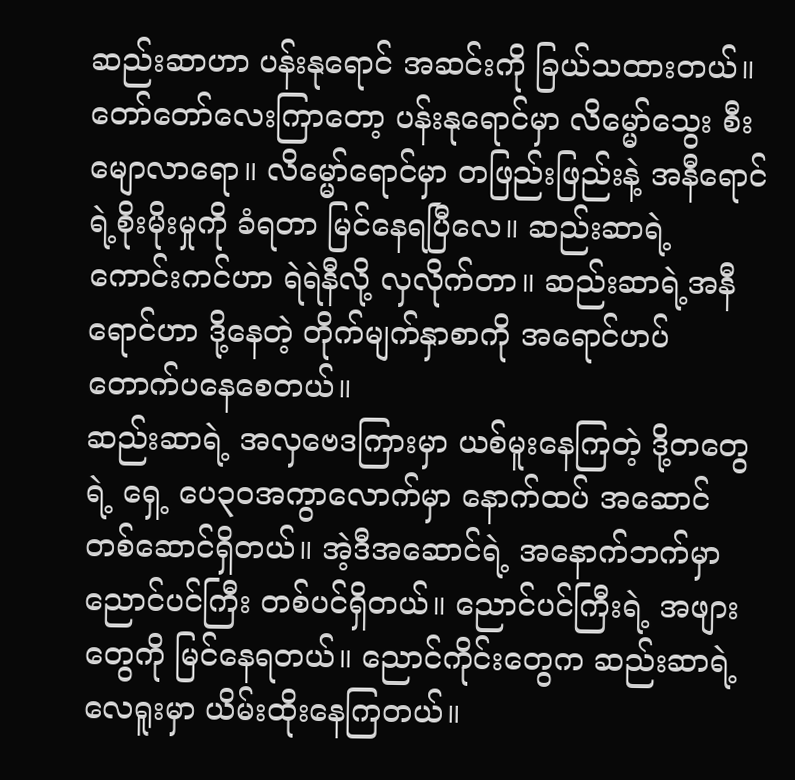ဆည်းဆာဟာ ပန်းနုရောင် အဆင်းကို ခြယ်သထားတယ်။ တော်တော်လေးကြာတော့ ပန်းနုရောင်မှာ လိမ္မော်သွေး စီးမျောလာရော။ လိမ္မော်ရောင်မှာ တဖြည်းဖြည်းနဲ့ အနီရောင်ရဲ့စိုးမိုးမှုကို ခံရတာ မြင်နေရပြီလေ။ ဆည်းဆာရဲ့ ကောင်းကင်ဟာ ရဲရဲနီလို့ လှလိုက်တာ။ ဆည်းဆာရဲ့အနီရောင်ဟာ ဒို့နေတဲ့ တိုက်မျက်နှာစာကို အရောင်ဟပ် တောက်ပနေစေတယ်။
ဆည်းဆာရဲ့ အလှဗေဒကြားမှာ ယစ်မူးနေကြတဲ့ ဒို့တတွေရဲ့ ရှေ့ ပေ၃၀အကွာလောက်မှာ နောက်ထပ် အဆောင် တစ်ဆောင်ရှိတယ်။ အဲ့ဒီအဆောင်ရဲ့ အနောက်ဘက်မှာ ညောင်ပင်ကြီး တစ်ပင်ရှိတယ်။ ညောင်ပင်ကြီးရဲ့ အဖျားတွေကို မြင်နေရတယ်။ ညောင်ကိုင်းတွေက ဆည်းဆာရဲ့လေရူးမှာ ယိမ်းထိုးနေကြတယ်။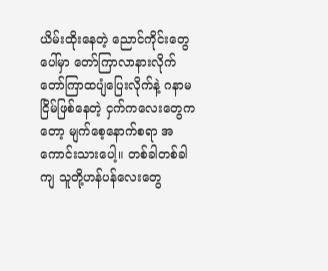ယိမ်းထိုးနေတဲ့ ညောင်ကိုင်းတွေပေါ်မှာ တော်ကြာလာနားလိုက် တော်ကြာထပျံပြေးလိုက်နဲ့ ဂနာမငြိမ်ဖြစ်နေတဲ့ ငှက်ကလေးတွေကတော့ မျက်စေ့နောက်စရာ အကောင်းသားပေါ့။ တစ်ခါတစ်ခါကျ သူတို့ဟန်ပန်လေးတွေ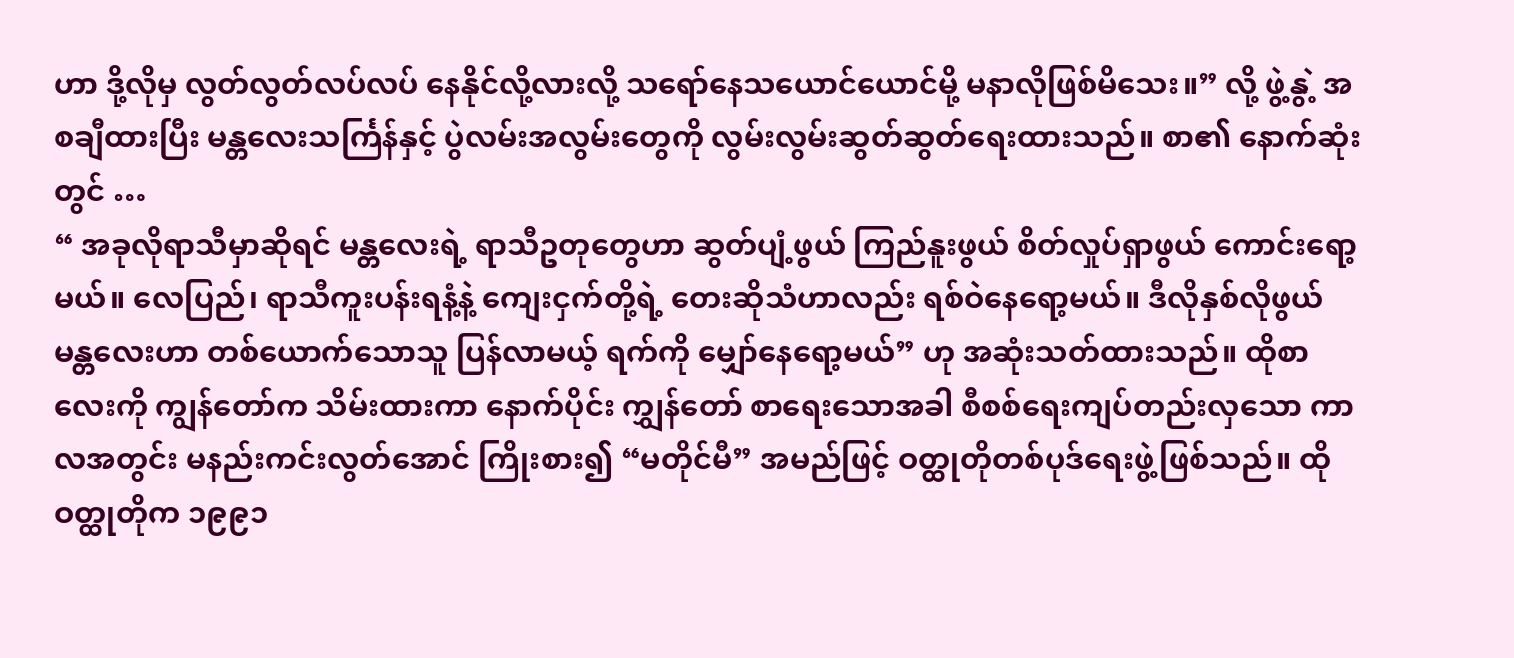ဟာ ဒို့လိုမှ လွတ်လွတ်လပ်လပ် နေနိုင်လို့လားလို့ သရော်နေသယောင်ယောင်မို့ မနာလိုဖြစ်မိသေး။” လို့ ဖွဲ့နွဲ့ အစချီထားပြီး မန္တလေးသင်္ကြန်နှင့် ပွဲလမ်းအလွမ်းတွေကို လွမ်းလွမ်းဆွတ်ဆွတ်ရေးထားသည်။ စာ၏ နောက်ဆုံးတွင် …
“ အခုလိုရာသီမှာဆိုရင် မန္တလေးရဲ့ ရာသီဥတုတွေဟာ ဆွတ်ပျံ့ဖွယ် ကြည်နူးဖွယ် စိတ်လှုပ်ရှာဖွယ် ကောင်းရော့မယ်။ လေပြည်၊ ရာသီကူးပန်းရနံ့နဲ့ ကျေးငှက်တို့ရဲ့ တေးဆိုသံဟာလည်း ရစ်ဝဲနေရော့မယ်။ ဒီလိုနှစ်လိုဖွယ် မန္တလေးဟာ တစ်ယောက်သောသူ ပြန်လာမယ့် ရက်ကို မျှော်နေရော့မယ်” ဟု အဆုံးသတ်ထားသည်။ ထိုစာလေးကို ကျွန်တော်က သိမ်းထားကာ နောက်ပိုင်း ကျွှန်တော် စာရေးသောအခါ စီစစ်ရေးကျပ်တည်းလှသော ကာလအတွင်း မနည်းကင်းလွတ်အောင် ကြိုးစား၍ “မတိုင်မီ” အမည်ဖြင့် ဝတ္ထုတိုတစ်ပုဒ်ရေးဖွဲ့ဖြစ်သည်။ ထိုဝတ္ထုတိုက ၁၉၉၁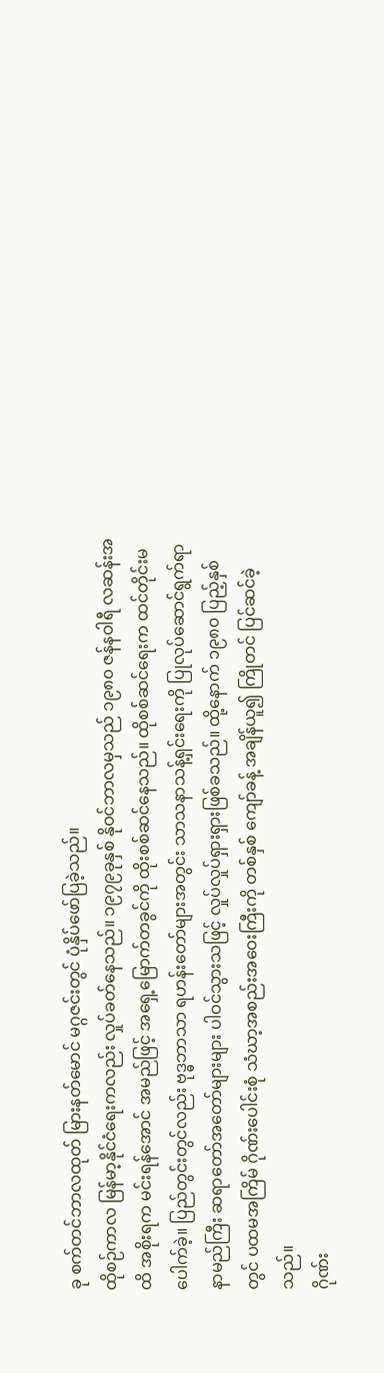ခု စက်တင်ဘာလထုတ် မြားနတ်မောင် မဂ္ဂဇင်းတွင် ပုံနှိပ်ဖော်ပြခဲ့သည်။
ထိုစဉ်ကာလ မြန်မာ့နိုင်ငံရေးကလည်း လှုပ်ခတ်နေသည်။ ၁၉၇၉ခုနှစ် နိုဝင်ဘာလမှသည် ၁၉၈၀ ဇန်နဝါရီ လဆန်းအထိ အစိုးရက မင်းရန်အောင် အမည်ဖြင့် အရှေ့မြောက်တခွင်ကို ထိုးစစ်ဆင်နေသည်။ ထိုစစ်ဆင်ရေးက ထင်တိုင်းမပေါက်ခဲ့။ ပြည်တွင်းတွင်လည်း ဗုဒ္ဓဘာသာ ရဟန်းတော်များအတွင်း သာသနာသန့်ရှင်းရေးကို ပြုလုပ်ဆောင်ရွက်ရာ နာမည်ကြီး ဆရာတော်အတော်များများ ပါဝင်သွားသဖြင့် လှုပ်လှုပ်ရှားရှားဖြစ်ခသည်။ ထို့နောက် ၁၉၈၀ ပြည့်နှစ်တွင် ပထမအကြိမ် ဂိုဏ်းပေါင်းစုံ သံဃာ့အစည်းအဝေးကြီးကို တစ်နှစ် ကျော်ခန့် အချိန်ယူ၍ ကြိုတင် ပြင်ဆင်ခဲ့သည်။
ဂိုဏ်း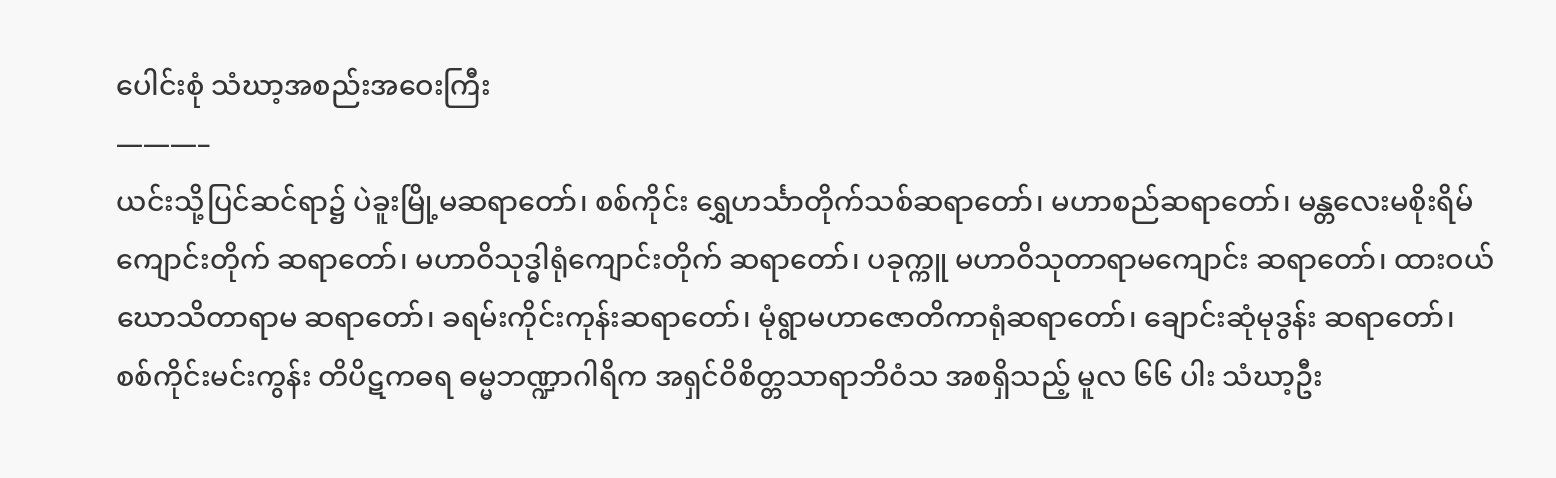ပေါင်းစုံ သံဃာ့အစည်းအဝေးကြီး
———–
ယင်းသို့ပြင်ဆင်ရာ၌ ပဲခူးမြို့မဆရာတော်၊ စစ်ကိုင်း ရွှေဟင်္သာတိုက်သစ်ဆရာတော်၊ မဟာစည်ဆရာတော်၊ မန္တလေးမစိုးရိမ်ကျောင်းတိုက် ဆရာတော်၊ မဟာဝိသုဒ္ဓါရုံကျောင်းတိုက် ဆရာတော်၊ ပခုက္ကူ မဟာဝိသုတာရာမကျောင်း ဆရာတော်၊ ထားဝယ် ဃောသိတာရာမ ဆရာတော်၊ ခရမ်းကိုင်းကုန်းဆရာတော်၊ မုံရွာမဟာဇောတိကာရုံဆရာတော်၊ ချောင်းဆုံမုဒွန်း ဆရာတော်၊ စစ်ကိုင်းမင်းကွန်း တိပိဋကဓရ ဓမ္မဘဏ္ဍာဂါရိက အရှင်ဝိစိတ္တသာရာဘိဝံသ အစရှိသည့် မူလ ၆၆ ပါး သံဃာ့ဦး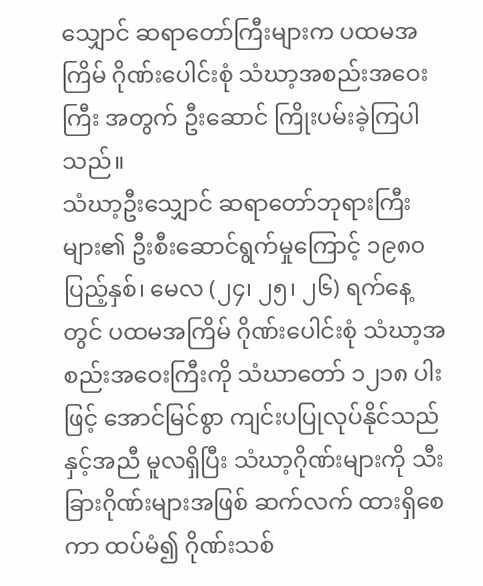သျှောင် ဆရာတော်ကြီးများက ပထမအကြိမ် ဂိုဏ်းပေါင်းစုံ သံဃာ့အစည်းအဝေးကြီး အတွက် ဦးဆောင် ကြိုးပမ်းခဲ့ကြပါသည်။
သံဃာ့ဦးသျှောင် ဆရာတော်ဘုရားကြီးများ၏ ဦးစီးဆောင်ရွက်မှုကြောင့် ၁၉၈၀ ပြည့်နှစ်၊ မေလ (၂၄၊ ၂၅၊ ၂၆) ရက်နေ့တွင် ပထမအကြိမ် ဂိုဏ်းပေါင်းစုံ သံဃာ့အစည်းအဝေးကြီးကို သံဃာတော် ၁၂၁၈ ပါးဖြင့် အောင်မြင်စွာ ကျင်းပပြုလုပ်နိုင်သည် နှင့်အညီ မူလရှိပြီး သံဃာ့ဂိုဏ်းများကို သီးခြားဂိုဏ်းများအဖြစ် ဆက်လက် ထားရှိစေကာ ထပ်မံ၍ ဂိုဏ်းသစ်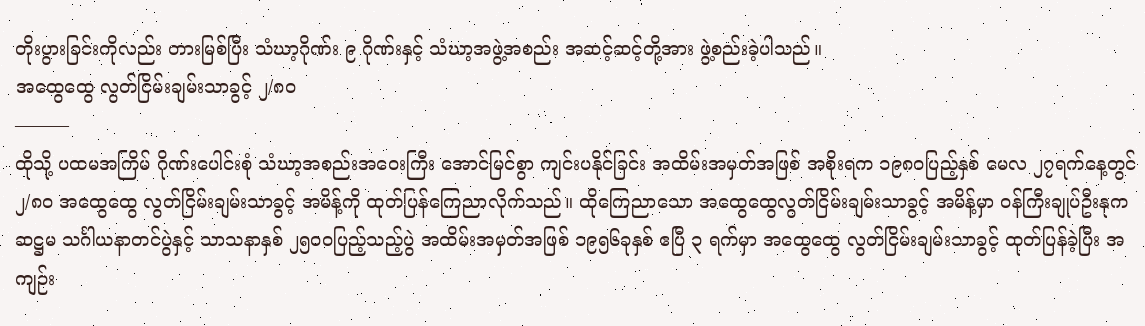တိုးပွားခြင်းကိုလည်း တားမြစ်ပြီး သံဃာ့ဂိုဏ်း ၉ ဂိုဏ်းနှင့် သံဃာ့အဖွဲ့အစည်း အဆင့်ဆင့်တို့အား ဖွဲ့စည်းခဲ့ပါသည်။
အထွေထွေ လွတ်ငြိမ်းချမ်းသာခွင့် ၂/၈၀
———
ထိုသို့ ပထမအကြိမ် ဂိုဏ်းပေါင်းစုံ သံဃာ့အစည်းအဝေးကြီး အောင်မြင်စွာ ကျင်းပနိုင်ခြင်း အထိမ်းအမှတ်အဖြစ် အစိုးရက ၁၉၈၀ပြည့်နှစ် မေလ ၂၇ရက်နေ့တွင် ၂/၈၀ အထွေထွေ လွတ်ငြိမ်းချမ်းသာခွင့် အမိန့်ကို ထုတ်ပြန်ကြေညာလိုက်သည်။ ထိုကြေညာသော အထွေထွေလွတ်ငြိမ်းချမ်းသာခွင့် အမိန့်မှာ ဝန်ကြီးချုပ်ဦးနုက ဆဋ္ဌမ သင်္ဂါယနာတင်ပွဲနှင့် သာသနာနှစ် ၂၅၀၀ပြည့်သည့်ပွဲ အထိမ်းအမှတ်အဖြစ် ၁၉၅၆ခုနှစ် ဧပြီ ၃ ရက်မှာ အထွေထွေ လွတ်ငြိမ်းချမ်းသာခွင့် ထုတ်ပြန်ခဲ့ပြီး အကျဉ်း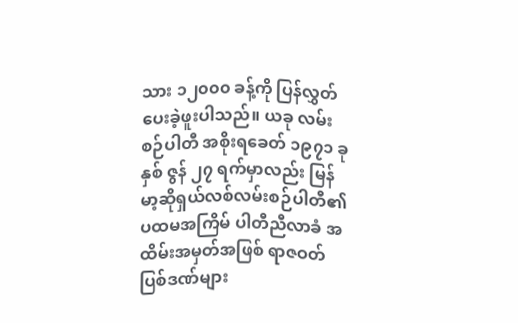သား ၁၂၀၀၀ ခန့်ကို ပြန်လွှတ်ပေးခဲ့ဖူးပါသည်။ ယခု လမ်းစဉ်ပါတီ အစိုးရခေတ် ၁၉၇၁ ခုနှစ် ဇွန် ၂၇ ရက်မှာလည်း မြန်မာ့ဆိုရှယ်လစ်လမ်းစဉ်ပါတီ၏ ပထမအကြိမ် ပါတီညီလာခံ အထိမ်းအမှတ်အဖြစ် ရာဇဝတ်ပြစ်ဒဏ်များ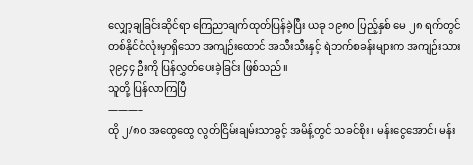လျှော့ချခြင်းဆိုင်ရာ ကြေညာချက်ထုတ်ပြန်ခဲ့ပြီး ယခု ၁၉၈၀ ပြည့်နှစ် မေ ၂၈ ရက်တွင် တစ်နိုင်ငံလုံးမှာရှိသော အကျဉ်းထောင် အသီးသီးနှင့် ရဲဘက်စခန်းများက အကျဉ်းသား ၃၉၄၄ ဦးကို ပြန်လွှတ်ပေးခဲ့ခြင်း ဖြစ်သည်။
သူတို့ ပြန်လာကြပြီ
———–
ထို ၂/၈၀ အထွေထွေ လွတ်ငြိမ်းချမ်းသာခွင့် အမိန့်တွင် သခင်စိုး၊ မန်းငွေအောင်၊ မန်း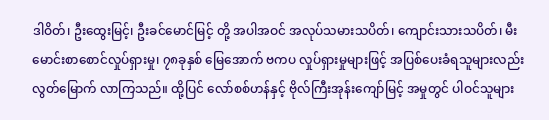ဒါဝိတ်၊ ဦးထွေးမြင့်၊ ဦးခင်မောင်မြင့် တို့ အပါအဝင် အလုပ်သမားသပိတ်၊ ကျောင်းသားသပိတ်၊ မီးမောင်းစာစောင်လှုပ်ရှားမှု၊ ၇၈ခုနှစ် မြေအောက် ဗကပ လှုပ်ရှားမှုများဖြင့် အပြစ်ပေးခံရသူများလည်း လွတ်မြောက် လာကြသည်။ ထို့ပြင် လော်စစ်ဟန်နှင့် ဗိုလ်ကြီးအုန်းကျော်မြင့် အမှုတွင် ပါဝင်သူများ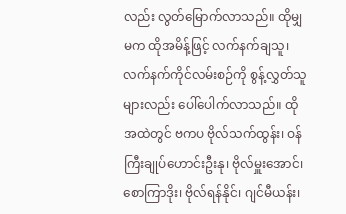လည်း လွတ်မြောက်လာသည်။ ထိုမျှမက ထိုအမိန့်ဖြင့် လက်နက်ချသူ၊ လက်နက်ကိုင်လမ်းစဉ်ကို စွန့်လွှတ်သူများလည်း ပေါ်ပေါက်လာသည်။ ထိုအထဲတွင် ဗကပ ဗိုလ်သက်ထွန်း၊ ဝန်ကြီးချုပ်ဟောင်းဦးနု၊ ဗိုလ်မှူးအောင်၊ စောကြာဒိုး၊ ဗိုလ်ရန်နိုင်၊ ဂျင်မီယန်း၊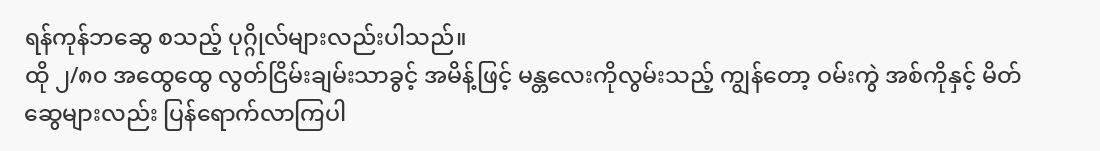ရန်ကုန်ဘဆွေ စသည့် ပုဂ္ဂိုလ်များလည်းပါသည်။
ထို ၂/၈၀ အထွေထွေ လွတ်ငြိမ်းချမ်းသာခွင့် အမိန့်ဖြင့် မန္တလေးကိုလွမ်းသည့် ကျွန်တော့ ဝမ်းကွဲ အစ်ကိုနှင့် မိတ်ဆွေများလည်း ပြန်ရောက်လာကြပါ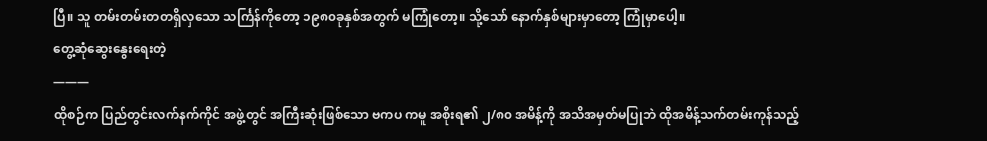ပြီ။ သူ တမ်းတမ်းတတရှိလှသော သင်္ကြန်ကိုတော့ ၁၉၈၀ခုနှစ်အတွက် မကြုံတော့။ သို့သော် နောက်နှစ်များမှာတော့ ကြုံမှာပေါ့။
တွေ့ဆုံဆွေးနွေးရေးတဲ့
———
ထိုစဉ်က ပြည်တွင်းလက်နက်ကိုင် အဖွဲ့တွင် အကြီးဆုံးဖြစ်သော ဗကပ ကမူ အစိုးရ၏ ၂/၈၀ အမိန့်ကို အသိအမှတ်မပြုဘဲ ထိုအမိန့်သက်တမ်းကုန်သည့်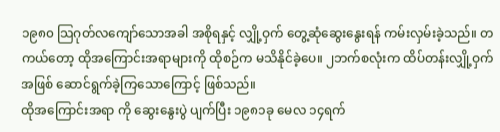၁၉၈၀ သြဂုတ်လကျော်သောအခါ အစိုရနှင့် လျှို့ဝှက် တွေ့ဆုံဆွေးနွေးရန် ကမ်းလှမ်းခဲ့သည်။ တကယ်တော့ ထိုအကြောင်းအရာများကို ထိုစဉ်က မသိနိုင်ခဲ့ပေ။ ၂ဘက်စလုံးက ထိပ်တန်းလျှို့ဝှက်အဖြစ် ဆောင်ရွက်ခဲ့ကြသောကြောင့် ဖြစ်သည်။
ထိုအကြောင်းအရာ ကို ဆွေးနွေးပွဲ ပျက်ပြီး ၁၉၈၁ခု မေလ ၁၄ရက်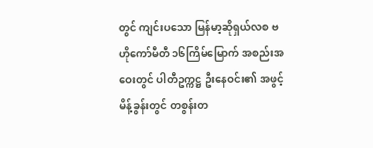တွင် ကျင်းပသော မြန်မာ့ဆိုရှယ်လစ ဗဟိုကော်မီတီ ၁၆ကြိမ်မြောက် အစည်းအဝေးတွင် ပါတီဥက္ကဋ္ဌ ဦးနေဝင်း၏ အဖွင့်မိန့်ခွန်းတွင် တစွန်းတ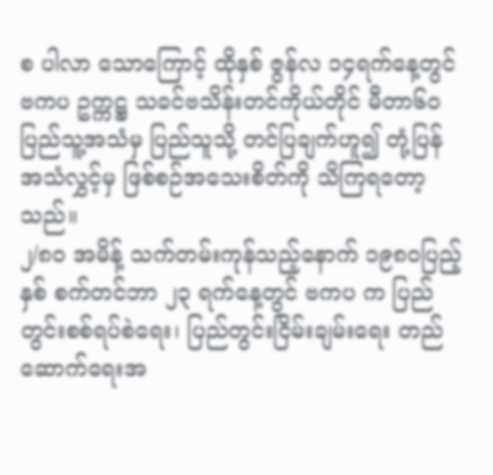စ ပါလာ သောကြောင့် ထိုနှစ် ဇွန်လ ၁၄ရက်နေ့တွင် ဗကပ ဥက္ကဋ္ဌ သခင်ဗသိန်းတင်ကိုယ်တိုင် မီတာ၆၀ ပြည်သူ့အသံမှ ပြည်သူသို့ တင်ပြချက်ဟူ၍ တုံ့ပြန် အသံလွှင့်မှ ဖြစ်စဉ်အသေးစိတ်ကို သိကြရတော့သည်။
၂/၈၀ အမိန့် သက်တမ်းကုန်သည့်နောက် ၁၉၈၀ပြည့်နှစ် စက်တင်ဘာ ၂၃ ရက်နေ့တွင် ဗကပ က ပြည်တွင်းစစ်ရပ်စဲရေး၊ ပြည်တွင်းငြိမ်းချမ်းရေး တည်ဆောက်ရေးအ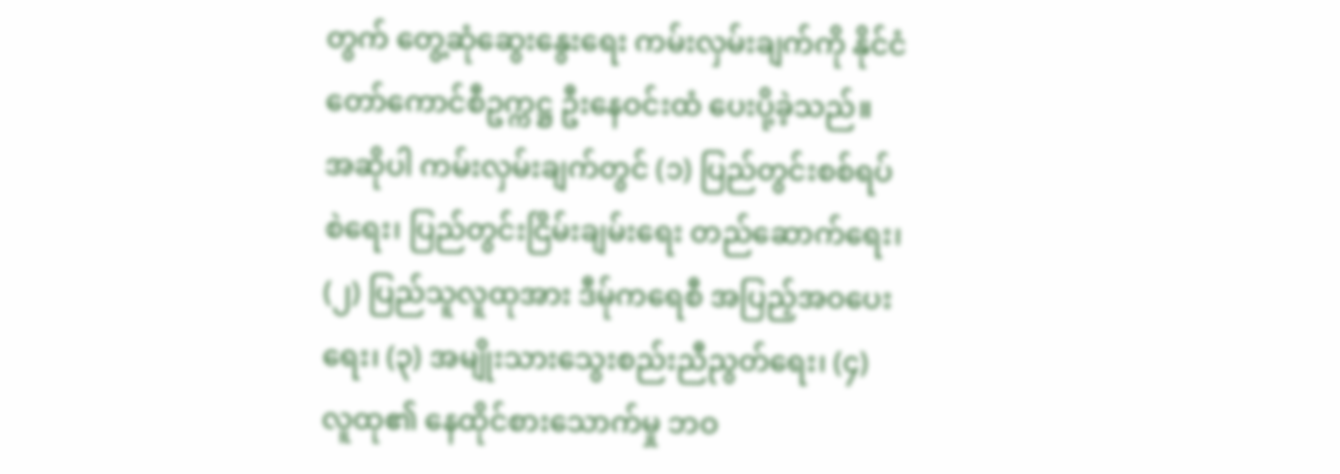တွက် တွေ့ဆုံဆွေးနွေးရေး ကမ်းလှမ်းချက်ကို နိုင်ငံတော်ကောင်စီဥက္ကဋ္ဌ ဦးနေဝင်းထံ ပေးပို့ခဲ့သည်။ အဆိုပါ ကမ်းလှမ်းချက်တွင် (၁) ပြည်တွင်းစစ်ရပ်စဲရေး၊ ပြည်တွင်းငြိမ်းချမ်းရေး တည်ဆောက်ရေး၊ (၂) ပြည်သူလူထုအား ဒီမ်ုကရေစီ အပြည့်အဝပေးရေး၊ (၃) အမျိုးသားသွေးစည်းညီညွတ်ရေး၊ (၄) လူထု၏ နေထိုင်စားသောက်မှု ဘဝ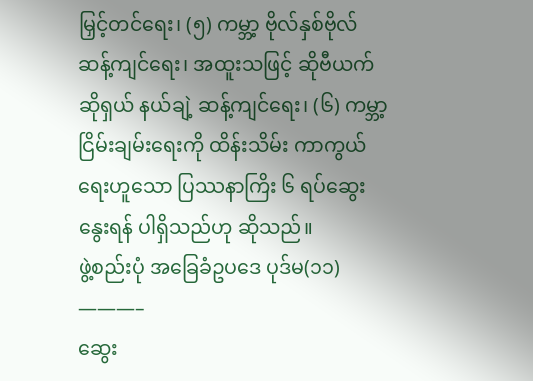မြှင့်တင်ရေး၊ (၅) ကမ္ဘာ့ ဗိုလ်နှစ်ဗိုလ် ဆန့်ကျင်ရေး၊ အထူးသဖြင့် ဆိုဗီယက်ဆိုရှယ် နယ်ချဲ့ ဆန့်ကျင်ရေး၊ (၆) ကမ္ဘာ့ငြိမ်းချမ်းရေးကို ထိန်းသိမ်း ကာကွယ်ရေးဟူသော ပြဿနာကြိး ၆ ရပ်ဆွေးနွေးရန် ပါရှိသည်ဟု ဆိုသည်။
ဖွဲ့စည်းပုံ အခြေခံဥပဒေ ပုဒ်မ(၁၁)
———–
ဆွေး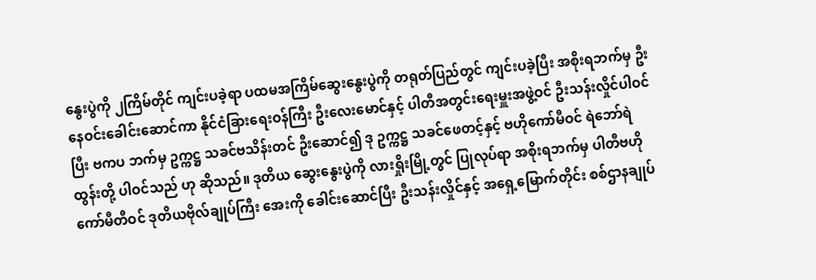နွေးပွဲကို ၂ကြိမ်တိုင် ကျင်းပခဲ့ရာ ပထမအကြိမ်ဆွေးနွေးပွဲကို တရုတ်ပြည်တွင် ကျင်းပခဲ့ပြီး အစိုးရဘက်မှ ဦးနေဝင်းခေါင်းဆောင်ကာ နိုင်ငံခြားရေးဝန်ကြီး ဦးလေးမောင်နှင့် ပါတီအတွင်းရေးမှူးအဖွဲ့ဝင် ဦးသန်းလှိုင်ပါဝင်ပြီး ဗကပ ဘက်မှ ဥက္ကဋ္ဌ သခင်ဗသိန်းတင် ဦးဆောင်၍ ဒု ဥက္ကဋ္ဌ သခင်ဖေတင့်နှင့် ဗဟိုကော်မီဝင် ရဲဘော်ရဲထွန်းတို့ ပါဝင်သည် ဟု ဆိုသည်။ ဒုတိယ ဆွေးနွေးပွဲကို လားရှိုးမြို့တွင် ပြုလုပ်ရာ အစိုးရဘက်မှ ပါတီဗဟိုကော်မီတီဝင် ဒုတိယဗိုလ်ချုပ်ကြီး အေးကို ခေါင်းဆောင်ပြီး ဦးသန်းလှိုင်နှင့် အရှေ့မြောက်တိုင်း စစ်ဌာနချုပ်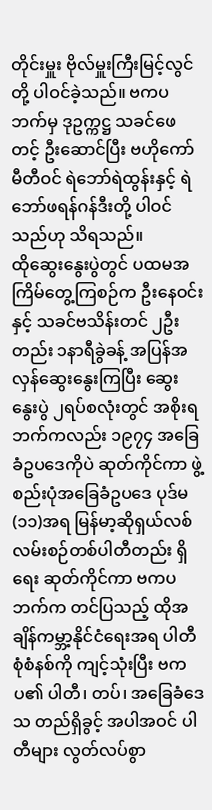တိုင်းမှူး ဗိုလ်မှူးကြီးမြင့်လွင်တို့ ပါဝင်ခဲ့သည်။ ဗကပ ဘက်မှ ဒုဥက္ကဋ္ဌ သခင်ဖေတင့် ဦးဆောင်ပြီး ဗဟိုကော်မီတီဝင် ရဲဘော်ရဲထွန်းနှင့် ရဲဘော်ဖရန်ဂန်ဒီးတို့ ပါဝင်သည်ဟု သိရသည်။
ထိုဆွေးနွေးပွဲတွင် ပထမအကြိမ်တွေ့ကြစဉ်က ဦးနေဝင်းနှင့် သခင်ဗသိန်းတင် ၂ဦးတည်း ၁နာရီခွဲခန့် အပြန်အလှန်ဆွေးနွေးကြပြီး ဆွေးနွေးပွဲ ၂ရပ်စလုံးတွင် အစိုးရဘက်ကလည်း ၁၉၇၄ အခြေခံဥပဒေကိုပဲ ဆုတ်ကိုင်ကာ ဖွဲ့စည်းပုံအခြေခံဥပဒေ ပုဒ်မ(၁၁)အရ မြန်မာ့ဆိုရှယ်လစ်လမ်းစဉ်တစ်ပါတီတည်း ရှိရေး ဆုတ်ကိုင်ကာ ဗကပ ဘက်က တင်ပြသည့် ထိုအချိန်ကမ္ဘာ့နိုင်ငံရေးအရ ပါတီစုံစံနစ်ကို ကျင့်သုံးပြီး ဗကပ၏ ပါတီ၊ တပ်၊ အခြေခံဒေသ တည်ရှိခွင့် အပါအဝင် ပါတီများ လွတ်လပ်စွာ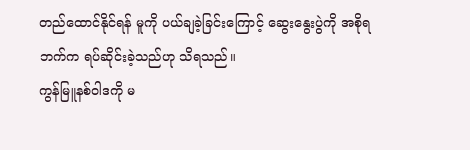တည်ထောင်နိုင်ရန် မူကို ပယ်ချခဲ့ခြင်းကြောင့် ဆွေးနွေးပွဲကို အစိုရဘက်က ရပ်ဆိုင်းခဲ့သည်ဟု သိရသည်။
ကွန်မြူနစ်ဝါဒကို မ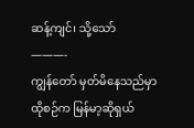ဆန့်ကျင်၊ သို့သော်
———-
ကျွန်တော် မှတ်မိနေသည်မှာ ထိုစဉ်က မြန်မာ့ဆိုရှယ်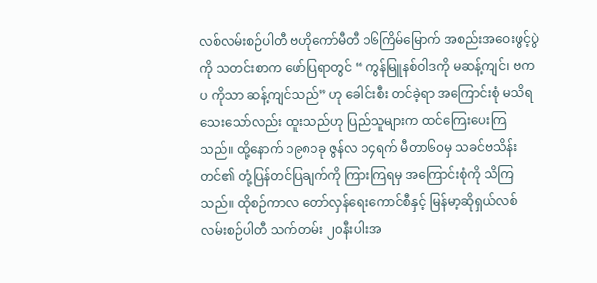လစ်လမ်းစဉ်ပါတီ ဗဟိုကော်မီတီ ၁၆ကြိမ်မြောက် အစည်းအဝေးဖွင့်ပွဲကို သတင်းစာက ဖော်ပြရာတွင် “ ကွန်မြူနစ်ဝါဒကို မဆန့်ကျင်၊ ဗကပ ကိုသာ ဆန့်ကျင်သည်” ဟု ခေါင်းစီး တင်ခဲ့ရာ အကြောင်းစုံ မသိရသေးသော်လည်း ထူးသည်ဟု ပြည်သူများက ထင်ကြေးပေးကြသည်။ ထို့နောက် ၁၉၈၁ခု ဇွန်လ ၁၄ရက် မီတာ၆၀မှ သခင်ဗသိန်းတင်၏ တုံ့ပြန်တင်ပြချက်ကို ကြားကြရမှ အကြောင်းစုံကို သိကြသည်။ ထိုစဉ်ကာလ တော်လှန်ရေးကောင်စီနှင့် မြန်မာ့ဆိုရှယ်လစ်လမ်းစဉ်ပါတီ သက်တမ်း ၂၀နီးပါးအ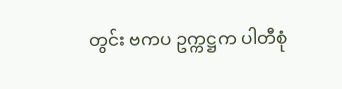တွင်း ဗကပ ဥက္ကဋ္ဌက ပါတီစုံ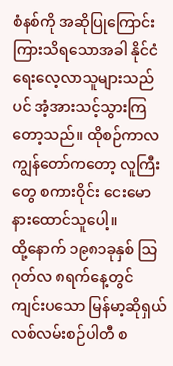စံနစ်ကို အဆိုပြုကြောင်း ကြားသိရသောအခါ နိုင်ငံရေးလေ့လာသူများသည်ပင် အံ့အားသင့်သွားကြတော့သည်။ ထိုစဉ်ကာလ ကျွန်တော်ကတော့ လူကြီးတွေ စကားဝိုင်း ငေးမော နားထောင်သူပေါ့။
ထို့နောက် ၁၉၈၁ခုနှစ် သြဂုတ်လ ၈ရက်နေ့တွင် ကျင်းပသော မြန်မာ့ဆိုရှယ်လစ်လမ်းစဉ်ပါတီ စ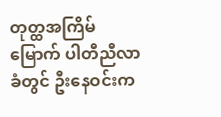တုတ္ထအကြိမ်မြောက် ပါတီညီလာခံတွင် ဦးနေဝင်းက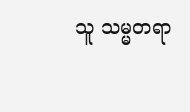သူ သမ္မတရာ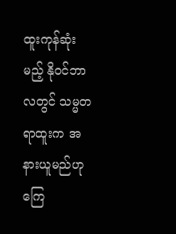ထူးကုန်ဆုံးမည့် နိုဝင်ဘာလတွင် သမ္မတရာထူးက အနားယူမည်ဟု ကြေ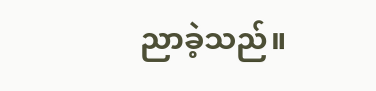ညာခဲ့သည်။